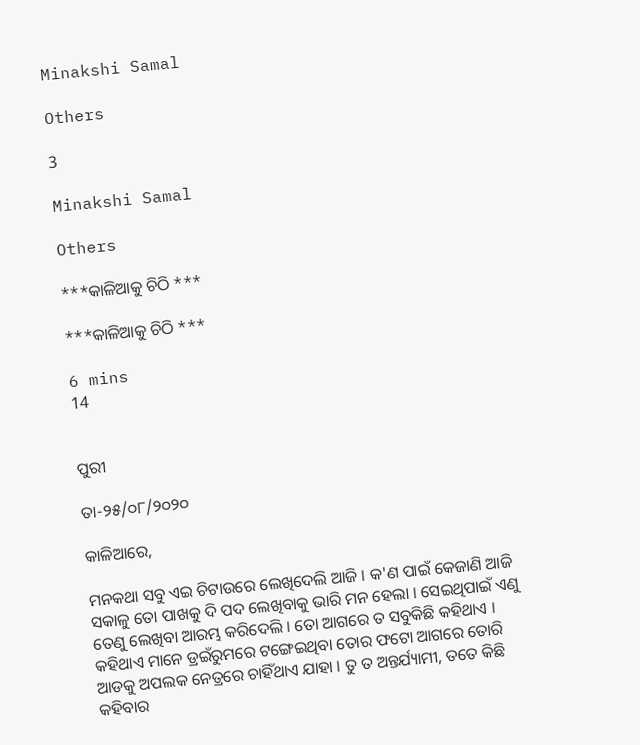Minakshi Samal

Others

3

Minakshi Samal

Others

***କାଳିଆକୁ ଚିଠି ***

***କାଳିଆକୁ ଚିଠି ***

6 mins
14


ପୁରୀ

ତା-୨୫/୦୮/୨୦୨୦

କାଳିଆରେ,

ମନକଥା ସବୁ ଏଇ ଚିଟାଉରେ ଲେଖିଦେଲି ଆଜି । କ'ଣ ପାଇଁ କେଜାଣି ଆଜି ସକାଳୁ ତୋ ପାଖକୁ ଦି ପଦ ଲେଖିବାକୁ ଭାରି ମନ ହେଲା । ସେଇଥିପାଇଁ ଏଣୁ ତେଣୁ ଲେଖିବା ଆରମ୍ଭ କରିଦେଲି । ତୋ ଆଗରେ ତ ସବୁକିଛି କହିଥାଏ । କହିଥାଏ ମାନେ ଡ୍ରଇଁରୁମରେ ଟଙ୍ଗେଇଥିବା ତୋର ଫଟୋ ଆଗରେ ତୋରି ଆଡକୁ ଅପଲକ ନେତ୍ରରେ ଚାହିଁଥାଏ ଯାହା । ତୁ ତ ଅନ୍ତର୍ଯ୍ୟାମୀ, ତତେ କିଛି କହିବାର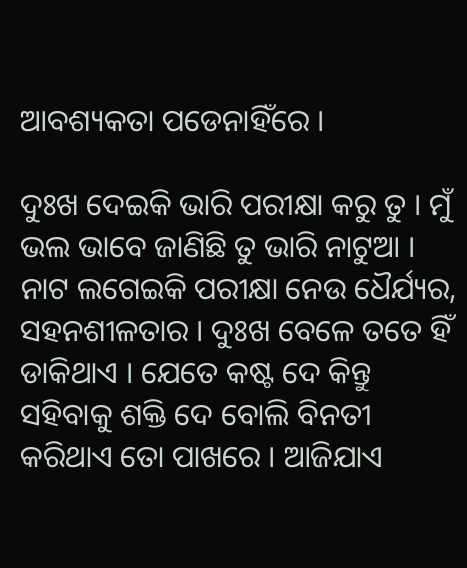ଆବଶ୍ୟକତା ପଡେନାହିଁରେ ।

ଦୁଃଖ ଦେଇକି ଭାରି ପରୀକ୍ଷା କରୁ ତୁ । ମୁଁ ଭଲ ଭାବେ ଜାଣିଛି ତୁ ଭାରି ନାଟୁଆ । ନାଟ ଲଗେଇକି ପରୀକ୍ଷା ନେଉ ଧୈର୍ଯ୍ୟର, ସହନଶୀଳତାର । ଦୁଃଖ ବେଳେ ତତେ ହିଁ ଡାକିଥାଏ । ଯେତେ କଷ୍ଟ ଦେ କିନ୍ତୁ ସହିବାକୁ ଶକ୍ତି ଦେ ବୋଲି ବିନତୀ କରିଥାଏ ତୋ ପାଖରେ । ଆଜିଯାଏ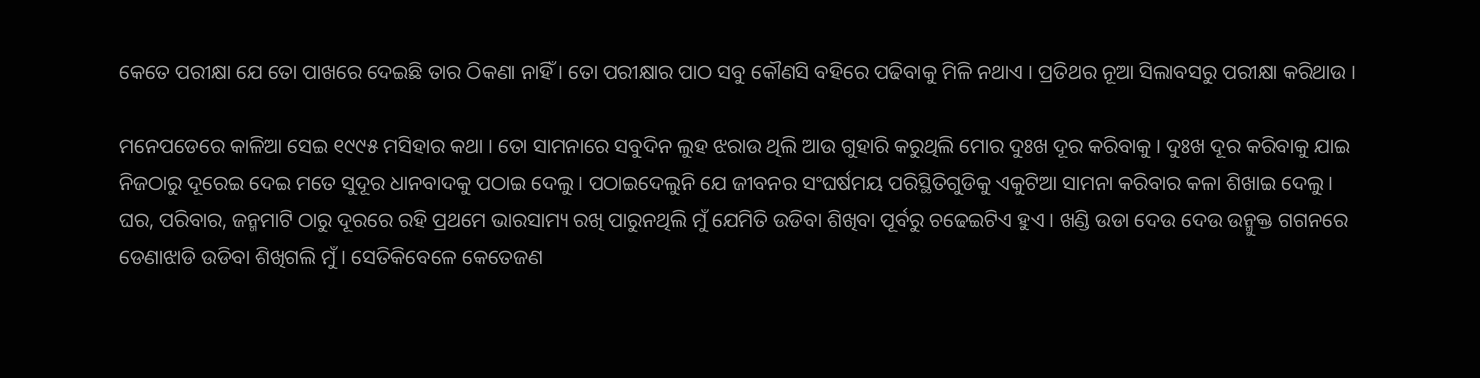କେତେ ପରୀକ୍ଷା ଯେ ତୋ ପାଖରେ ଦେଇଛି ତାର ଠିକଣା ନାହିଁ । ତୋ ପରୀକ୍ଷାର ପାଠ ସବୁ କୌଣସି ବହିରେ ପଢିବାକୁ ମିଳି ନଥାଏ । ପ୍ରତିଥର ନୂଆ ସିଲାବସରୁ ପରୀକ୍ଷା କରିଥାଉ ।

ମନେପଡେରେ କାଳିଆ ସେଇ ୧୯୯୫ ମସିହାର କଥା । ତୋ ସାମନାରେ ସବୁଦିନ ଲୁହ ଝରାଉ ଥିଲି ଆଉ ଗୁହାରି କରୁଥିଲି ମୋର ଦୁଃଖ ଦୂର କରିବାକୁ । ଦୁଃଖ ଦୂର କରିବାକୁ ଯାଇ ନିଜଠାରୁ ଦୂରେଇ ଦେଇ ମତେ ସୁଦୂର ଧାନବାଦକୁ ପଠାଇ ଦେଲୁ । ପଠାଇଦେଲୁନି ଯେ ଜୀବନର ସଂଘର୍ଷମୟ ପରିସ୍ଥିତିଗୁଡିକୁ ଏକୁଟିଆ ସାମନା କରିବାର କଳା ଶିଖାଇ ଦେଲୁ । ଘର, ପରିବାର, ଜନ୍ମମାଟି ଠାରୁ ଦୂରରେ ରହି ପ୍ରଥମେ ଭାରସାମ୍ୟ ରଖି ପାରୁନଥିଲି ମୁଁ ଯେମିତି ଉଡିବା ଶିଖିବା ପୂର୍ବରୁ ଚଢେଇଟିଏ ହୁଏ । ଖଣ୍ଡି ଉଡା ଦେଉ ଦେଉ ଉନ୍ମୁକ୍ତ ଗଗନରେ ଡେଣାଝାଡି ଉଡିବା ଶିଖିଗଲି ମୁଁ । ସେତିକିବେଳେ କେତେଜଣ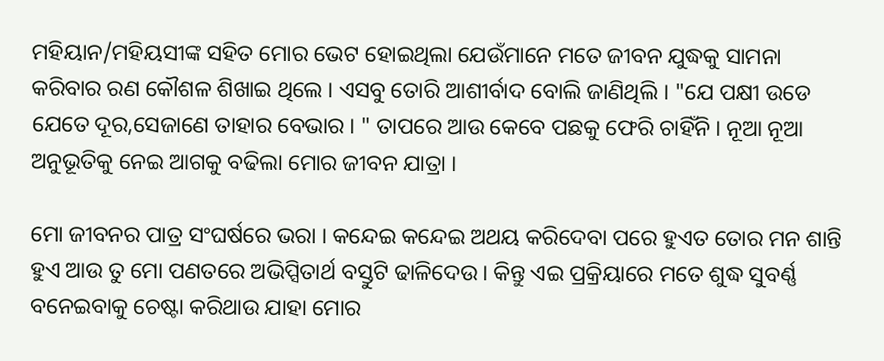ମହିୟାନ/ମହିୟସୀଙ୍କ ସହିତ ମୋର ଭେଟ ହୋଇଥିଲା ଯେଉଁମାନେ ମତେ ଜୀବନ ଯୁଦ୍ଧକୁ ସାମନା କରିବାର ରଣ କୌଶଳ ଶିଖାଇ ଥିଲେ । ଏସବୁ ତୋରି ଆଶୀର୍ବାଦ ବୋଲି ଜାଣିଥିଲି । "ଯେ ପକ୍ଷୀ ଉଡେ ଯେତେ ଦୂର,ସେଜାଣେ ତାହାର ବେଭାର । " ତାପରେ ଆଉ କେବେ ପଛକୁ ଫେରି ଚାହିଁନି । ନୂଆ ନୂଆ ଅନୁଭୂତିକୁ ନେଇ ଆଗକୁ ବଢିଲା ମୋର ଜୀବନ ଯାତ୍ରା ।

ମୋ ଜୀବନର ପାତ୍ର ସଂଘର୍ଷରେ ଭରା । କନ୍ଦେଇ କନ୍ଦେଇ ଅଥୟ କରିଦେବା ପରେ ହୁଏତ ତୋର ମନ ଶାନ୍ତି ହୁଏ ଆଉ ତୁ ମୋ ପଣତରେ ଅଭିପ୍ସିତାର୍ଥ ବସ୍ତୁଟି ଢାଳିଦେଉ । କିନ୍ତୁ ଏଇ ପ୍ରକ୍ରିୟାରେ ମତେ ଶୁଦ୍ଧ ସୁବର୍ଣ୍ଣ ବନେଇବାକୁ ଚେଷ୍ଟା କରିଥାଉ ଯାହା ମୋର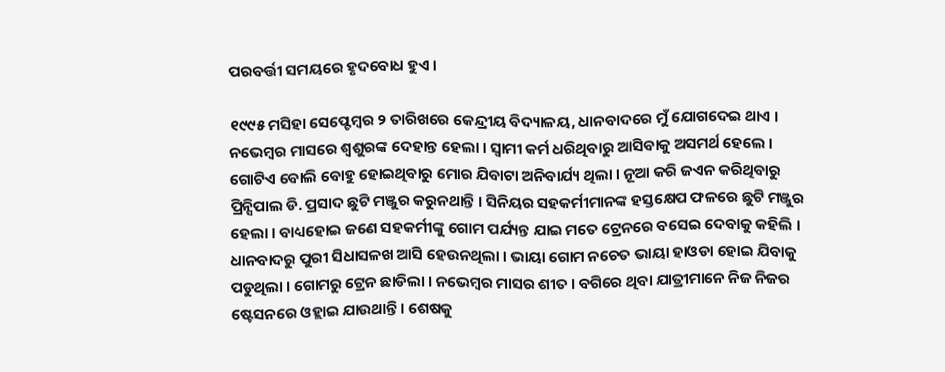ପରବର୍ତ୍ତୀ ସମୟରେ ହୃଦବୋଧ ହୁଏ ।

୧୯୯୫ ମସିହା ସେପ୍ଟେମ୍ବର ୨ ତାରିଖରେ କେନ୍ଦ୍ରୀୟ ବିଦ୍ୟାଳୟ, ଧାନବାଦରେ ମୁଁ ଯୋଗଦେଇ ଥାଏ । ନଭେମ୍ବର ମାସରେ ଶ୍ୱଶୁରଙ୍କ ଦେହାନ୍ତ ହେଲା । ସ୍ୱାମୀ କର୍ମ ଧରିଥିବାରୁ ଆସିବାକୁ ଅସମର୍ଥ ହେଲେ । ଗୋଟିଏ ବୋଲି ବୋହୁ ହୋଇଥିବାରୁ ମୋର ଯିବାଟା ଅନିବାର୍ଯ୍ୟ ଥିଲା । ନୂଆ କରି ଜଏନ କରିଥିବାରୁ ପ୍ରିନ୍ସିପାଲ ଡି. ପ୍ରସାଦ ଛୁଟି ମଞ୍ଜୁର କରୁନଥାନ୍ତି । ସିନିୟର ସହକର୍ମୀମାନଙ୍କ ହସ୍ତକ୍ଷେପ ଫଳରେ ଛୁଟି ମଞ୍ଜୁର ହେଲା । ବାଧ୍ୟହୋଇ ଜଣେ ସହକର୍ମୀଙ୍କୁ ଗୋମ ପର୍ଯ୍ୟନ୍ତ ଯାଇ ମତେ ଟ୍ରେନରେ ବସେଇ ଦେବାକୁ କହିଲି । ଧାନବାଦରୁ ପୁରୀ ସିଧାସଳଖ ଆସି ହେଉନଥିଲା । ଭାୟା ଗୋମ ନଚେତ ଭାୟା ହାଓଡା ହୋଇ ଯିବାକୁ ପଡୁଥିଲା । ଗୋମରୁ ଟ୍ରେନ ଛାଡିଲା । ନଭେମ୍ବର ମାସର ଶୀତ । ବଗିରେ ଥିବା ଯାତ୍ରୀମାନେ ନିଜ ନିଜର ଷ୍ଟେସନରେ ଓହ୍ଲାଇ ଯାଉଥାନ୍ତି । ଶେଷକୁ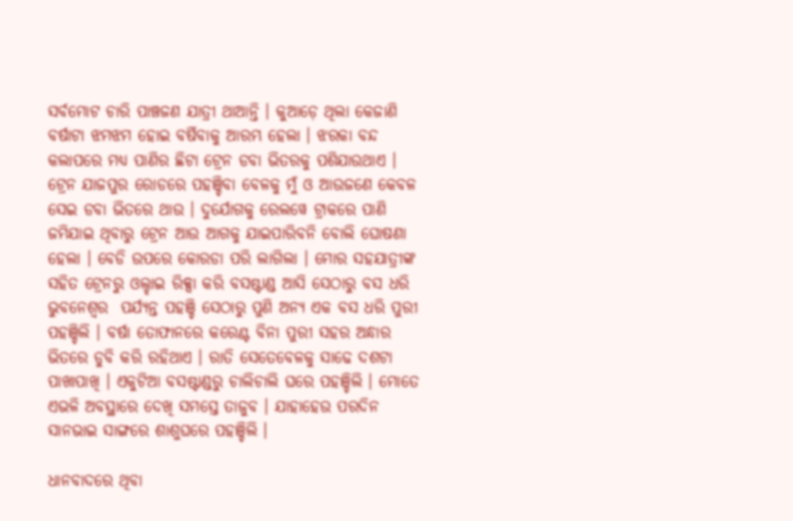ସର୍ବମୋଟ ଚାରି ପାଞ୍ଚଜଣ ଯାତ୍ରୀ ଥାଆନ୍ତି । କୁଆଡ଼େ ଥିଲା କେଜାଣି ବର୍ଷାଟା ଝମଝମ ହୋଇ ବର୍ଷିବାକୁ ଆରମ୍ଭ ହେଲା । ଝରକା ବନ୍ଦ କଲାପରେ ମଧ୍ୟ ପାଣିର ଛିଟା ଟ୍ରେନ ଡବା ଭିତରକୁ ପଶିଯାଉଥାଏ । ଟ୍ରେନ ଯାଜପୁର ରୋଡରେ ପହଞ୍ଚିବା ବେଳକୁ ମୁଁ ଓ ଆଉଜଣେ କେବଳ ସେଇ ଡବା ଭିତରେ ଥାଉ । ଦୁର୍ଯୋଗକୁ ରେଲୱେ ଟ୍ରାକରେ ପାଣି ଜମିଯାଇ ଥିବାରୁ ଟ୍ରେନ ଆଉ ଆଗକୁ ଯାଇପାରିବନି ବୋଲି ଘୋଷଣା ହେଲା । ବେଡି ଉପରେ କୋରଡା ପରି ଲାଗିଲା । ମୋର ସହଯାତ୍ରୀଙ୍କ ସହିତ ଟ୍ରେନରୁ ଓଲ୍ହାଇ ରିକ୍ସା କରି ବସଷ୍ଟାଣ୍ଡ ଆସି ସେଠାରୁ ବସ ଧରି ଭୁବନେଶ୍ୱର  ପର୍ଯ୍ୟନ୍ତ ପହଞ୍ଚି ସେଠାରୁ ପୁଣି ଅନ୍ୟ ଏକ ବସ ଧରି ପୁରୀ ପହଞ୍ଚିଲି । ବର୍ଷା ତୋଫାନରେ କରେଣ୍ଟ ବିନା ପୁରୀ ସହର ଅନ୍ଧାର ଭିତରେ ଡୁବି କରି ରହିଥାଏ । ରାତି ସେତେବେଳକୁ ସାଢେ ଦଶଟା ପାଖାପାଖି । ଏକୁଟିଆ ବସଷ୍ଟାଣ୍ଡରୁ ଚାଲିଚାଲି ଘରେ ପହଞ୍ଚିଲି । ମୋତେ ଏଭଳି ଅବସ୍ଥାରେ ଦେଖି ସମସ୍ତେ ତାଜୁବ । ଯାହାହେଉ ପରଦିନ ସାନଭାଇ ସାଙ୍ଗରେ ଶାଶୁଘରେ ପହଞ୍ଚିଲି ।

ଧାନବାଦରେ ଥିବା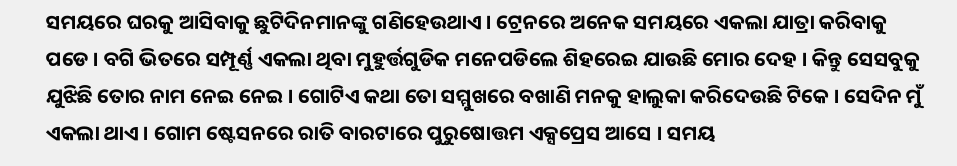ସମୟରେ ଘରକୁ ଆସିବାକୁ ଛୁଟିଦିନମାନଙ୍କୁ ଗଣିହେଉଥାଏ । ଟ୍ରେନରେ ଅନେକ ସମୟରେ ଏକଲା ଯାତ୍ରା କରିବାକୁ ପଡେ । ବଗି ଭିତରେ ସମ୍ପୂର୍ଣ୍ଣ ଏକଲା ଥିବା ମୁହୁର୍ତ୍ତଗୁଡିକ ମନେପଡିଲେ ଶିହରେଇ ଯାଉଛି ମୋର ଦେହ । କିନ୍ତୁ ସେସବୁକୁ ଯୁଝିଛି ତୋର ନାମ ନେଇ ନେଇ । ଗୋଟିଏ କଥା ତୋ ସମ୍ମୁଖରେ ବଖାଣି ମନକୁ ହାଲୁକା କରିଦେଉଛି ଟିକେ । ସେଦିନ ମୁଁ ଏକଲା ଥାଏ । ଗୋମ ଷ୍ଟେସନରେ ରାତି ବାରଟାରେ ପୁରୁଷୋତ୍ତମ ଏକ୍ସପ୍ରେସ ଆସେ । ସମୟ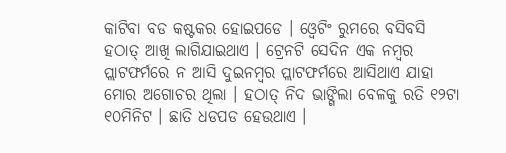କାଟିବା ବଡ କଷ୍ଟକର ହୋଇପଡେ । ଓ୍ବେଟିଂ ରୁମରେ ବସିବସି ହଠାତ୍ ଆଖି ଲାଗିଯାଇଥାଏ । ଟ୍ରେନଟି ସେଦିନ ଏକ ନମ୍ବର ପ୍ଲାଟଫର୍ମରେ ନ ଆସି ଦୁଇନମ୍ବର ପ୍ଲାଟଫର୍ମରେ ଆସିଥାଏ ଯାହା ମୋର ଅଗୋଚର ଥିଲା । ହଠାତ୍ ନିଦ ଭାଙ୍ଗିଲା ବେଳକୁ ରତି ୧୨ଟା ୧୦ମିନିଟ । ଛାତି ଧଡପଡ ହେଉଥାଏ ।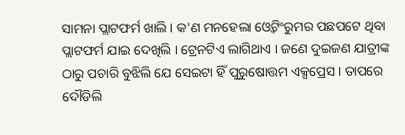ସାମନା ପ୍ଲାଟଫର୍ମ ଖାଲି । କ'ଣ ମନହେଲା ଓ୍ବେଟିଂରୁମର ପଛପଟେ ଥିବା ପ୍ଲାଟଫର୍ମ ଯାଇ ଦେଖିଲି । ଟ୍ରେନଟିଏ ଲାଗିଥାଏ । ଜଣେ ଦୁଇଜଣ ଯାତ୍ରୀଙ୍କ ଠାରୁ ପଚାରି ବୁଝିଲି ଯେ ସେଇଟା ହିଁ ପୁରୁଷୋତ୍ତମ ଏକ୍ସପ୍ରେସ । ତାପରେ ଦୌଡିଲି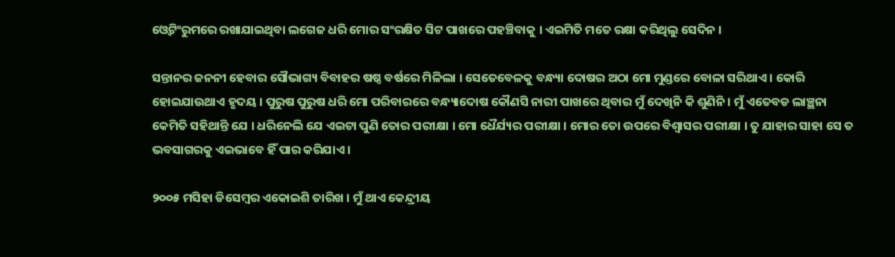ଓ୍ବେଟିଂରୁମରେ ରଖାଯାଇଥିବା ଲଗେଜ ଧରି ମୋର ସଂରକ୍ଷିତ ସିଟ ପାଖରେ ପହଞ୍ଚିବାକୁ । ଏଇମିତି ମତେ ରକ୍ଷା କରିଥିଲୁ ସେଦିନ ।

ସନ୍ତାନର ଜନନୀ ହେବାର ସୌଭାଗ୍ୟ ବିବାହର ଷଷ୍ଠ ବର୍ଷରେ ମିଳିଲା । ସେତେବେଳକୁ ବନ୍ଧ୍ୟା ଦୋଷର ଅଠା ମୋ ମୁଣ୍ଡରେ ବୋଳା ସରିଥାଏ । କୋରି ହୋଇଯାଉଥାଏ ହୃଦୟ । ପୁରୁଷ ପୁରୁଷ ଧରି ମୋ ପରିବାରରେ ବନ୍ଧ୍ୟାଦୋଷ କୌଣସି ନାରୀ ପାଖରେ ଥିବାର ମୁଁ ଦେଖିନି କି ଶୁଣିନି । ମୁଁ ଏତେବଡ ଲାଞ୍ଛନା କେମିତି ସହିଥାନ୍ତି ଯେ । ଧରିନେଲି ଯେ ଏଇଟା ପୁଣି ତୋର ପରୀକ୍ଷା । ମୋ ଧୈର୍ଯ୍ୟର ପରୀକ୍ଷା । ମୋର ତୋ ଉପରେ ବିଶ୍ବାସର ପରୀକ୍ଷା । ତୁ ଯାହାର ସାହା ସେ ତ ଭବସାଗରକୁ ଏଇଭାବେ ହିଁ ପାର କରିଯାଏ ।

୨୦୦୫ ମସିହା ଡିସେମ୍ବର ଏକୋଇଶି ତାରିଖ । ମୁଁ ଥାଏ କେନ୍ଦ୍ରୀୟ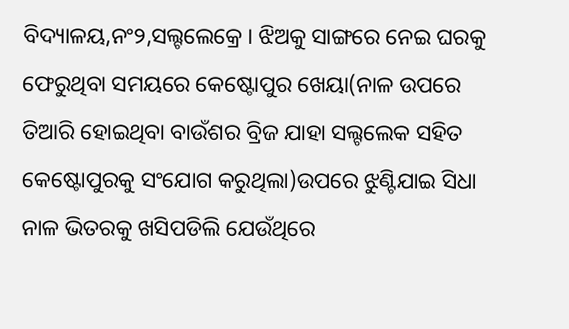ବିଦ୍ୟାଳୟ,ନଂ୨,ସଲ୍ଟଲେକ୍ରେ । ଝିଅକୁ ସାଙ୍ଗରେ ନେଇ ଘରକୁ ଫେରୁଥିବା ସମୟରେ କେଷ୍ଟୋପୁର ଖେୟା(ନାଳ ଉପରେ ତିଆରି ହୋଇଥିବା ବାଉଁଶର ବ୍ରିଜ ଯାହା ସଲ୍ଟଲେକ ସହିତ କେଷ୍ଟୋପୁରକୁ ସଂଯୋଗ କରୁଥିଲା)ଉପରେ ଝୁଣ୍ଟିଯାଇ ସିଧା ନାଳ ଭିତରକୁ ଖସିପଡିଲି ଯେଉଁଥିରେ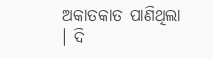ଅକାତକାତ ପାଣିଥିଲା । ଦି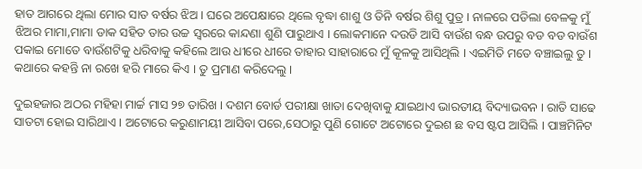ହାତ ଆଗରେ ଥିଲା ମୋର ସାତ ବର୍ଷର ଝିଅ । ଘରେ ଅପେକ୍ଷାରେ ଥିଲେ ବୃଦ୍ଧା ଶାଶୁ ଓ ତିନି ବର୍ଷର ଶିଶୁ ପୁତ୍ର । ନାଳରେ ପଡିଲା ବେଳକୁ ମୁଁ ଝିଅର ମାମା,ମାମା ଡାକ ସହିତ ତାର ଉଚ୍ଚ ସ୍ବରରେ କାନ୍ଦଣା ଶୁଣି ପାରୁଥାଏ । ଲୋକମାନେ ଦଉଡି ଆସି ବାଉଁଶ ବନ୍ଧ ଉପରୁ ବଡ ବଡ ବାଉଁଶ ପକାଇ ମୋତେ ବାଉଁଶଟିକୁ ଧରିବାକୁ କହିଲେ ଆଉ ଧୀରେ ଧୀରେ ତାହାର ସାହାରାରେ ମୁଁ କୂଳକୁ ଆସିଥିଲି । ଏଇମିତି ମତେ ବଞ୍ଚାଇଲୁ ତୁ । କଥାରେ କହନ୍ତି ନା ରଖେ ହରି ମାରେ କିଏ । ତୁ ପ୍ରମାଣ କରିଦେଲୁ ।

ଦୁଇହଜାର ଅଠର ମହିହା ମାର୍ଚ୍ଚ ମାସ ୨୭ ତାରିଖ । ଦଶମ ବୋର୍ଡ ପରୀକ୍ଷା ଖାତା ଦେଖିବାକୁ ଯାଇଥାଏ ଭାରତୀୟ ବିଦ୍ୟାଭବନ । ରାତି ସାଢେ ସାତଟା ହୋଇ ସାରିଥାଏ । ଅଟୋରେ କରୁଣାମୟୀ ଆସିବା ପରେ,ସେଠାରୁ ପୁଣି ଗୋଟେ ଅଟୋରେ ଦୁଇଶ ଛ ବସ ଷ୍ଟପ ଆସିଲି । ପାଞ୍ଚମିନିଟ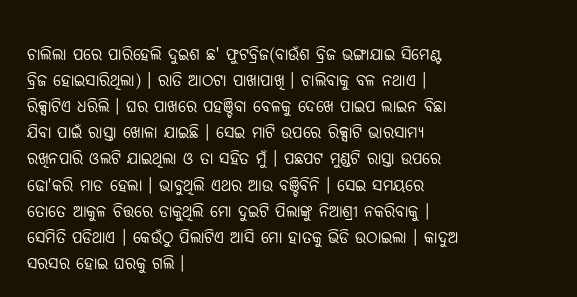ଚାଲିଲା ପରେ ପାରିହେଲି ଦୁଇଶ ଛ' ଫୁଟବ୍ରିଜ(ବାଉଁଶ ବ୍ରିଜ ଭଙ୍ଗାଯାଇ ସିମେଣ୍ଟ ବ୍ରିଜ ହୋଇସାରିଥିଲା) । ରାତି ଆଠଟା ପାଖାପାଖି । ଚାଲିବାକୁ ବଳ ନଥାଏ । ରିକ୍ସାଟିଏ ଧରିଲି । ଘର ପାଖରେ ପହଞ୍ଚିବା ବେଳକୁ ଦେଖେ ପାଇପ ଲାଇନ ବିଛା ଯିବା ପାଇଁ ରାସ୍ତା ଖୋଳା ଯାଇଛି । ସେଇ ମାଟି ଉପରେ ରିକ୍ସାଟି ଭାରସାମ୍ୟ ରଖିନପାରି ଓଲଟି ଯାଇଥିଲା ଓ ତା ସହିତ ମୁଁ । ପଛପଟ ମୁଣ୍ଡଟି ରାସ୍ତା ଉପରେ ଢୋ'କରି ମାଡ ହେଲା । ଭାବୁଥିଲି ଏଥର ଆଉ ବଞ୍ଚିବିନି । ସେଇ ସମୟରେ ତୋତେ ଆକୁଳ ଚିତ୍ତରେ ଡାକୁଥିଲି ମୋ ଦୁଇଟି ପିଲାଙ୍କୁ ନିଆଶ୍ରୀ ନକରିବାକୁ । ସେମିତି ପଡିଥାଏ । କେଉଁଠୁ ପିଲାଟିଏ ଆସି ମୋ ହାତକୁ ଭିଡି ଉଠାଇଲା । କାଦୁଅ ସରସର ହୋଇ ଘରକୁ ଗଲି ।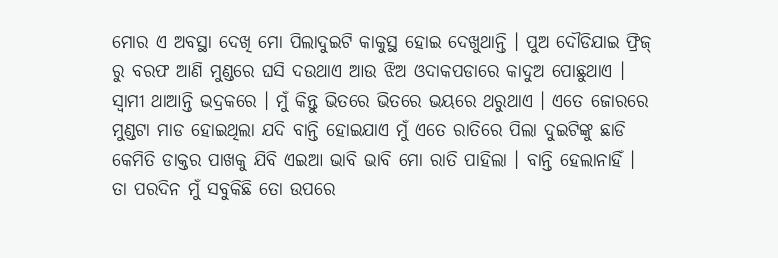ମୋର ଏ ଅବସ୍ଥା ଦେଖି ମୋ ପିଲାଦୁଇଟି କାକୁସ୍ଥ ହୋଇ ଦେଖୁଥାନ୍ତି । ପୁଅ ଦୌଡିଯାଇ ଫ୍ରିଜ୍ ରୁ ବରଫ ଆଣି ମୁଣ୍ଡରେ ଘସି ଦଉଥାଏ ଆଉ ଝିଅ ଓଦାକପଡାରେ କାଦୁଅ ପୋଛୁଥାଏ । ସ୍ୱାମୀ ଥାଆନ୍ତି ଭଦ୍ରକରେ । ମୁଁ କିନ୍ତୁ ଭିତରେ ଭିତରେ ଭୟରେ ଥରୁଥାଏ । ଏତେ ଜୋରରେ ମୁଣ୍ଡଟା ମାଡ ହୋଇଥିଲା ଯଦି ବାନ୍ତି ହୋଇଯାଏ ମୁଁ ଏତେ ରାତିରେ ପିଲା ଦୁଇଟିଙ୍କୁ ଛାଡି କେମିତି ଡାକ୍ତର ପାଖକୁ ଯିବି ଏଇଆ ଭାବି ଭାବି ମୋ ରାତି ପାହିଲା । ବାନ୍ତି ହେଲାନାହିଁ । ତା ପରଦିନ ମୁଁ ସବୁକିଛି ତୋ ଉପରେ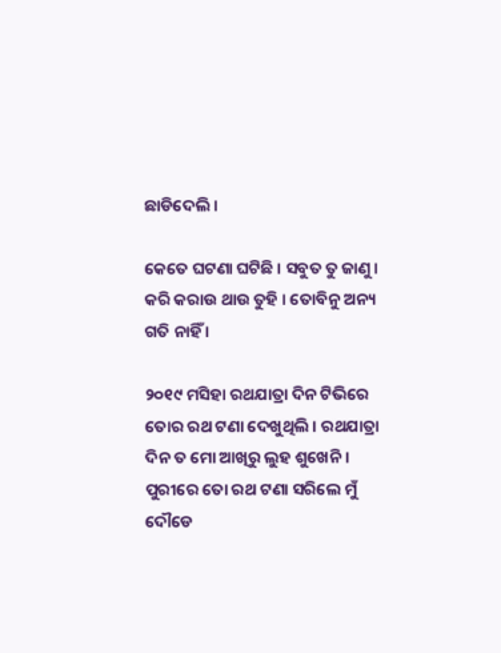ଛାଡିଦେଲି ।

କେତେ ଘଟଣା ଘଟିଛି । ସବୁତ ତୁ ଜାଣୁ । କରି କରାଉ ଥାଉ ତୁହି । ତୋବିନୁ ଅନ୍ୟ ଗତି ନାହିଁ ।

୨୦୧୯ ମସିହା ରଥଯାତ୍ରା ଦିନ ଟିଭିରେ ତୋର ରଥ ଟଣା ଦେଖୁଥିଲି । ରଥଯାତ୍ରା ଦିନ ତ ମୋ ଆଖିରୁ ଲୁହ ଶୁଖେନି । ପୁରୀରେ ତୋ ରଥ ଟଣା ସରିଲେ ମୁଁ ଦୌଡେ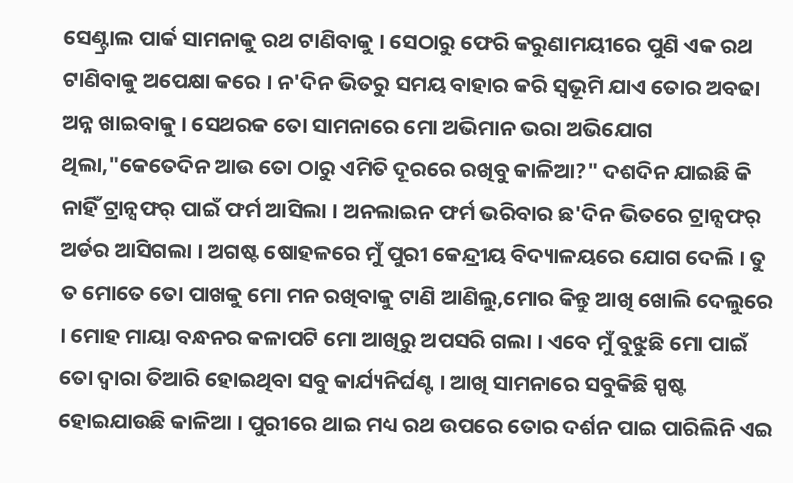ସେଣ୍ଟ୍ରାଲ ପାର୍କ ସାମନାକୁ ରଥ ଟାଣିବାକୁ । ସେଠାରୁ ଫେରି କରୁଣାମୟୀରେ ପୁଣି ଏକ ରଥ ଟାଣିବାକୁ ଅପେକ୍ଷା କରେ । ନ'ଦିନ ଭିତରୁ ସମୟ ବାହାର କରି ସ୍ବଭୂମି ଯାଏ ତୋର ଅବଢା ଅନ୍ନ ଖାଇବାକୁ । ସେଥରକ ତୋ ସାମନାରେ ମୋ ଅଭିମାନ ଭରା ଅଭିଯୋଗ ଥିଲା,"କେତେଦିନ ଆଉ ତୋ ଠାରୁ ଏମିତି ଦୂରରେ ରଖିବୁ କାଳିଆ?" ଦଶଦିନ ଯାଇଛି କି ନାହିଁ ଟ୍ରାନ୍ସଫର୍ ପାଇଁ ଫର୍ମ ଆସିଲା । ଅନଲାଇନ ଫର୍ମ ଭରିବାର ଛ'ଦିନ ଭିତରେ ଟ୍ରାନ୍ସଫର୍ ଅର୍ଡର ଆସିଗଲା । ଅଗଷ୍ଟ ଷୋହଳରେ ମୁଁ ପୁରୀ କେନ୍ଦ୍ରୀୟ ବିଦ୍ୟାଳୟରେ ଯୋଗ ଦେଲି । ତୁ ତ ମୋତେ ତୋ ପାଖକୁ ମୋ ମନ ରଖିବାକୁ ଟାଣି ଆଣିଲୁ,ମୋର କିନ୍ତୁ ଆଖି ଖୋଲି ଦେଲୁରେ । ମୋହ ମାୟା ବନ୍ଧନର କଳାପଟି ମୋ ଆଖିରୁ ଅପସରି ଗଲା । ଏବେ ମୁଁ ବୁଝୁଛି ମୋ ପାଇଁ ତୋ ଦ୍ବାରା ତିଆରି ହୋଇଥିବା ସବୁ କାର୍ଯ୍ୟନିର୍ଘଣ୍ଟ । ଆଖି ସାମନାରେ ସବୁକିଛି ସ୍ପଷ୍ଟ ହୋଇଯାଉଛି କାଳିଆ । ପୁରୀରେ ଥାଇ ମଧ୍ୟ ରଥ ଉପରେ ତୋର ଦର୍ଶନ ପାଇ ପାରିଲିନି ଏଇ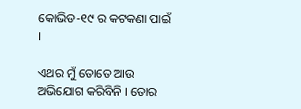କୋଭିଡ-୧୯ ର କଟକଣା ପାଇଁ ।

ଏଥର ମୁଁ ତୋତେ ଆଉ ଅଭିଯୋଗ କରିବିନି । ତୋର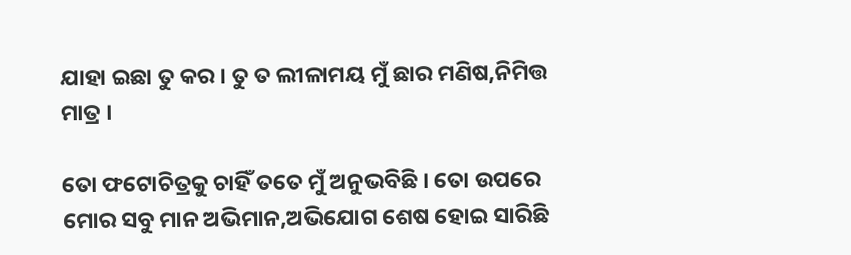ଯାହା ଇଛା ତୁ କର । ତୁ ତ ଲୀଳାମୟ ମୁଁ ଛାର ମଣିଷ,ନିମିତ୍ତ ମାତ୍ର ।

ତୋ ଫଟୋଚିତ୍ରକୁ ଚାହିଁ ତତେ ମୁଁ ଅନୁଭବିଛି । ତୋ ଉପରେ ମୋର ସବୁ ମାନ ଅଭିମାନ,ଅଭିଯୋଗ ଶେଷ ହୋଇ ସାରିଛି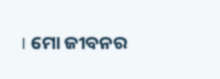। ମୋ ଜୀବନର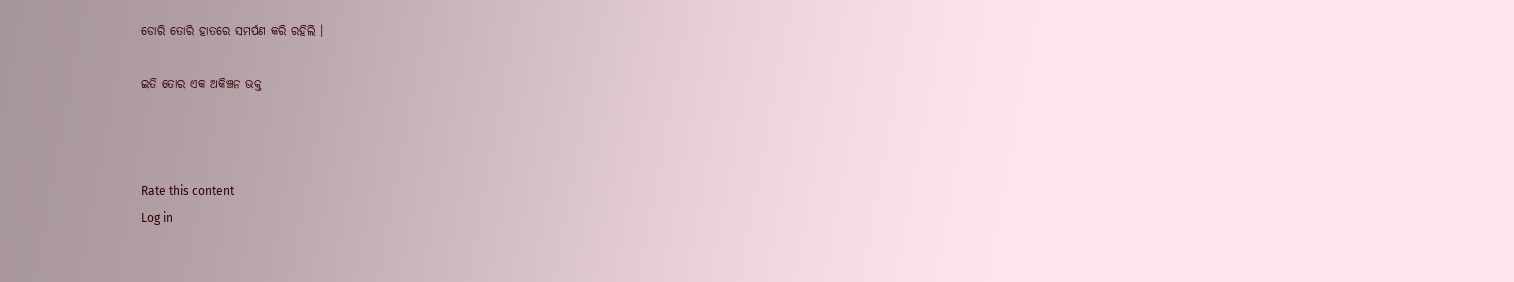ଡୋରି ତୋରି ହାତରେ ସମର୍ପଣ କରି ରହିଲି ।

ଇତି ତୋର ଏକ ଅକିଞ୍ଚନ ଭକ୍ତ



Rate this content
Log in